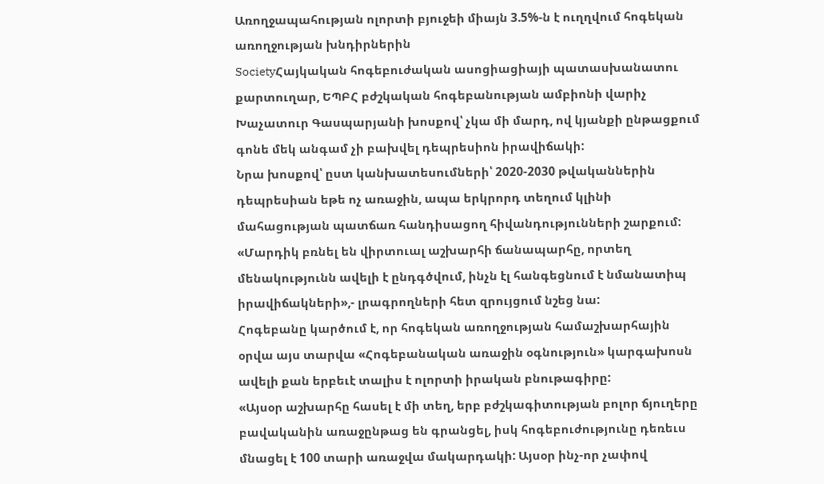Առողջապահության ոլորտի բյուջեի միայն 3.5%-ն է ուղղվում հոգեկան առողջության խնդիրներին
SocietyՀայկական հոգեբուժական ասոցիացիայի պատասխանատու քարտուղար, ԵՊԲՀ բժշկական հոգեբանության ամբիոնի վարիչ Խաչատուր Գասպարյանի խոսքով՝ չկա մի մարդ, ով կյանքի ընթացքում գոնե մեկ անգամ չի բախվել դեպրեսիոն իրավիճակի:
Նրա խոսքով՝ ըստ կանխատեսումների՝ 2020-2030 թվականներին դեպրեսիան եթե ոչ առաջին, ապա երկրորդ տեղում կլինի մահացության պատճառ հանդիսացող հիվանդությունների շարքում:
«Մարդիկ բռնել են վիրտուալ աշխարհի ճանապարհը, որտեղ մենակությունն ավելի է ընդգծվում, ինչն էլ հանգեցնում է նմանատիպ իրավիճակների»,- լրագրողների հետ զրույցում նշեց նա:
Հոգեբանը կարծում է, որ հոգեկան առողջության համաշխարհային օրվա այս տարվա «Հոգեբանական առաջին օգնություն» կարգախոսն ավելի քան երբեւէ տալիս է ոլորտի իրական բնութագիրը:
«Այսօր աշխարհը հասել է մի տեղ, երբ բժշկագիտության բոլոր ճյուղերը բավականին առաջընթաց են գրանցել, իսկ հոգեբուժությունը դեռեւս մնացել է 100 տարի առաջվա մակարդակի: Այսօր ինչ-որ չափով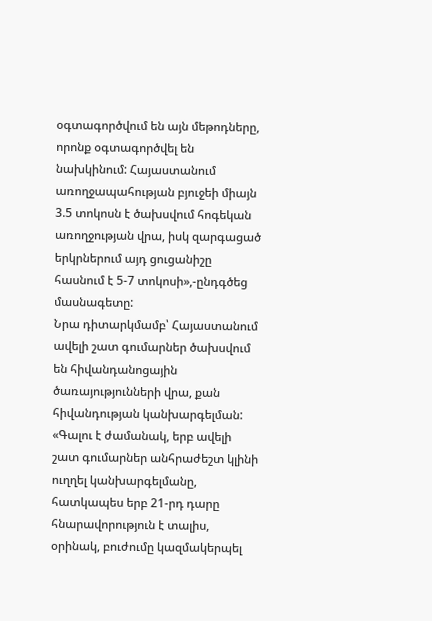օգտագործվում են այն մեթոդները, որոնք օգտագործվել են նախկինում: Հայաստանում առողջապահության բյուջեի միայն 3.5 տոկոսն է ծախսվում հոգեկան առողջության վրա, իսկ զարգացած երկրներում այդ ցուցանիշը հասնում է 5-7 տոկոսի»,-ընդգծեց մասնագետը:
Նրա դիտարկմամբ՝ Հայաստանում ավելի շատ գումարներ ծախսվում են հիվանդանոցային ծառայությունների վրա, քան հիվանդության կանխարգելման:
«Գալու է ժամանակ, երբ ավելի շատ գումարներ անհրաժեշտ կլինի ուղղել կանխարգելմանը, հատկապես երբ 21-րդ դարը հնարավորություն է տալիս, օրինակ, բուժումը կազմակերպել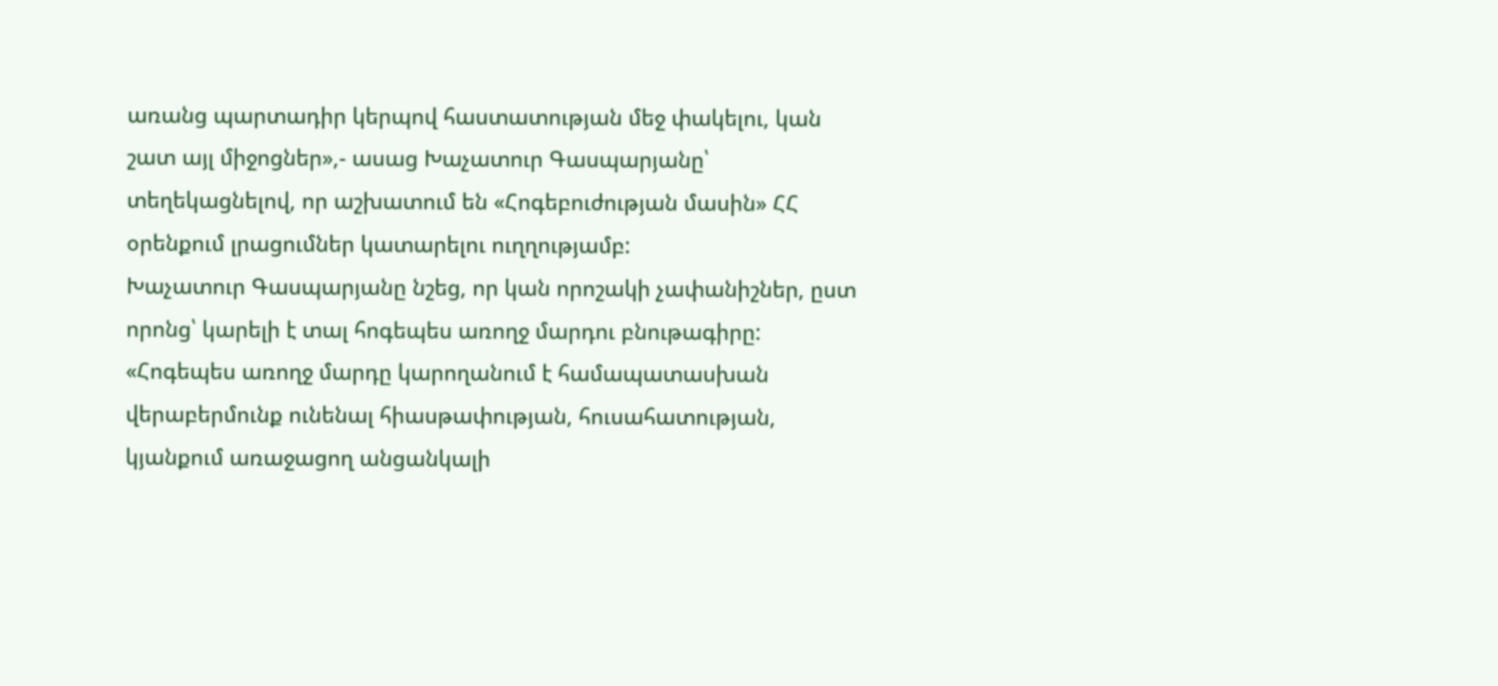առանց պարտադիր կերպով հաստատության մեջ փակելու, կան շատ այլ միջոցներ»,- ասաց Խաչատուր Գասպարյանը՝ տեղեկացնելով, որ աշխատում են «Հոգեբուժության մասին» ՀՀ օրենքում լրացումներ կատարելու ուղղությամբ:
Խաչատուր Գասպարյանը նշեց, որ կան որոշակի չափանիշներ, ըստ որոնց՝ կարելի է տալ հոգեպես առողջ մարդու բնութագիրը:
«Հոգեպես առողջ մարդը կարողանում է համապատասխան վերաբերմունք ունենալ հիասթափության, հուսահատության, կյանքում առաջացող անցանկալի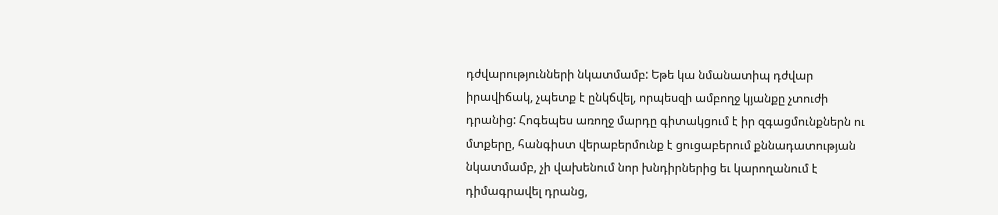դժվարությունների նկատմամբ: Եթե կա նմանատիպ դժվար իրավիճակ, չպետք է ընկճվել, որպեսզի ամբողջ կյանքը չտուժի դրանից: Հոգեպես առողջ մարդը գիտակցում է իր զգացմունքներն ու մտքերը, հանգիստ վերաբերմունք է ցուցաբերում քննադատության նկատմամբ, չի վախենում նոր խնդիրներից եւ կարողանում է դիմագրավել դրանց,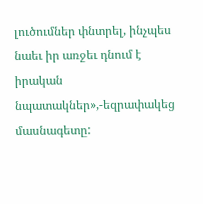լուծումներ փնտրել, ինչպես նաեւ իր առջեւ դնում է իրական նպատակներ»,-եզրափակեց մասնագետը: